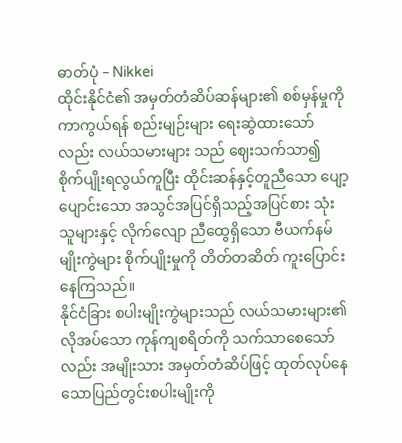ဓာတ်ပုံ – Nikkei
ထိုင်းနိုင်ငံ၏ အမှတ်တံဆိပ်ဆန်များ၏ စစ်မှန်မှုကို ကာကွယ်ရန် စည်းမျဉ်းများ ရေးဆွဲထားသော်လည်း လယ်သမားများ သည် ဈေးသက်သာ၍ စိုက်ပျိုးရလွယ်ကူပြီး ထိုင်းဆန်နှင့်တူညီသော ပျော့ပျောင်းသော အသွင်အပြင်ရှိသည့်အပြင်စား သုံးသူများနှင့် လိုက်လျော ညီထွေရှိသော ဗီယက်နမ်မျိုးကွဲများ စိုက်ပျိုးမှုကို တိတ်တဆိတ် ကူးပြောင်းနေကြသည်။
နိုင်ငံခြား စပါးမျိုးကွဲများသည် လယ်သမားများ၏ လိုအပ်သော ကုန်ကျစရိတ်ကို သက်သာစေသော်လည်း အမျိုးသား အမှတ်တံဆိပ်ဖြင့် ထုတ်လုပ်နေသောပြည်တွင်းစပါးမျိုးကို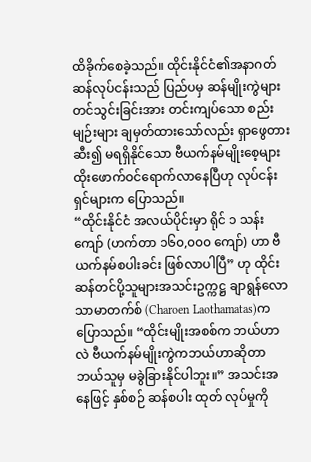ထိခိုက်စေခဲ့သည်။ ထိုင်းနိုင်ငံ၏အနာဂတ် ဆန်လုပ်ငန်းသည် ပြည်ပမှ ဆန်မျိုးကွဲများ တင်သွင်းခြင်းအား တင်းကျပ်သော စည်းမျဉ်းများ ချမှတ်ထားသော်လည်း ရှာဖွေတားဆီး၍ မရရှိနိုင်သော ဗီယက်နမ်မျိုးစေ့များ ထိုးဖောက်ဝင်ရောက်လာနေပြီဟု လုပ်ငန်းရှင်များက ပြောသည်။
“ထိုင်းနိုင်ငံ အလယ်ပိုင်းမှာ ရိုင် ၁ သန်းကျော် (ဟက်တာ ၁၆၀,၀၀၀ ကျော်) ဟာ ဗီယက်နမ်စပါးခင်း ဖြစ်လာပါပြီ” ဟု ထိုင်းဆန်တင်ပို့သူများအသင်းဥက္ကဋ္ဌ ချာရွန်လောသာမာတက်စ် (Charoen Laothamatas)က ပြောသည်။ “ထိုင်းမျိုးအစစ်က ဘယ်ဟာလဲ ဗီယက်နမ်မျိုးကွဲကဘယ်ဟာဆိုတာ ဘယ်သူမှ မခွဲခြားနိုင်ပါဘူး။” အသင်းအနေဖြင့် နှစ်စဉ် ဆန်စပါး ထုတ် လုပ်မှုကို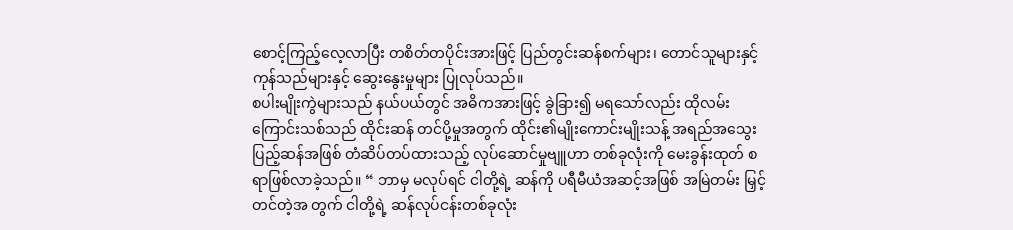စောင့်ကြည့်လေ့လာပြီး တစိတ်တပိုင်းအားဖြင့် ပြည်တွင်းဆန်စက်များ၊ တောင်သူများနှင့် ကုန်သည်များနှင့် ဆွေးနွေးမှုများ ပြုလုပ်သည်။
စပါးမျိုးကွဲများသည် နယ်ပယ်တွင် အဓိကအားဖြင့် ခွဲခြား၍ မရသော်လည်း ထိုလမ်းကြောင်းသစ်သည် ထိုင်းဆန် တင်ပို့မှုအတွက် ထိုင်း၏မျိုးကောင်းမျိုးသန့် အရည်အသွေးပြည့်ဆန်အဖြစ် တံဆိပ်တပ်ထားသည့် လုပ်ဆောင်မှုဗျူဟာ တစ်ခုလုံးကို မေးခွန်းထုတ် စရာဖြစ်လာခဲ့သည်။ “ ဘာမှ မလုပ်ရင် ငါတို့ရဲ့ ဆန်ကို ပရီမီယံအဆင့်အဖြစ် အမြဲတမ်း မြှင့်တင်တဲ့အ တွက် ငါတို့ရဲ့ ဆန်လုပ်ငန်းတစ်ခုလုံး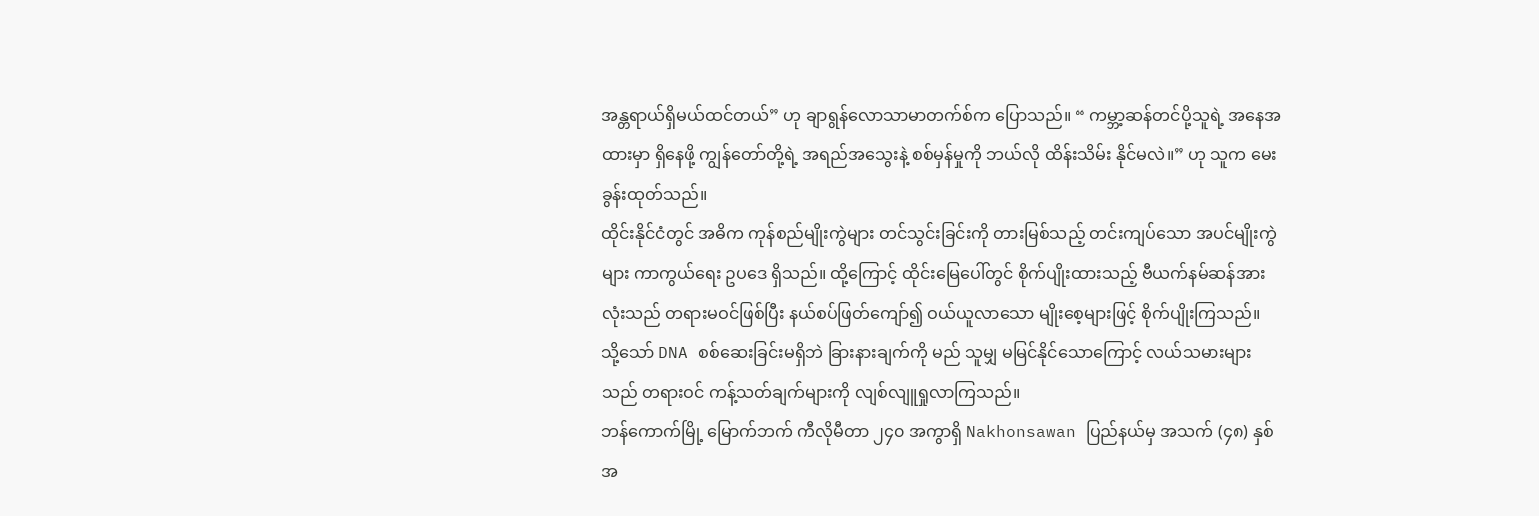အန္တရာယ်ရှိမယ်ထင်တယ်” ဟု ချာရွန်လောသာမာတက်စ်က ပြောသည်။ “ ကမ္ဘာ့ဆန်တင်ပို့သူရဲ့ အနေအထားမှာ ရှိနေဖို့ ကျွန်တော်တို့ရဲ့ အရည်အသွေးနဲ့ စစ်မှန်မှုကို ဘယ်လို ထိန်းသိမ်း နိုင်မလဲ။” ဟု သူက မေးခွန်းထုတ်သည်။
ထိုင်းနိုင်ငံတွင် အဓိက ကုန်စည်မျိုးကွဲများ တင်သွင်းခြင်းကို တားမြစ်သည့် တင်းကျပ်သော အပင်မျိုးကွဲများ ကာကွယ်ရေး ဥပဒေ ရှိသည်။ ထို့ကြောင့် ထိုင်းမြေပေါ်တွင် စိုက်ပျိုးထားသည့် ဗီယက်နမ်ဆန်အားလုံးသည် တရားမဝင်ဖြစ်ပြီး နယ်စပ်ဖြတ်ကျော်၍ ဝယ်ယူလာသော မျိုးစေ့များဖြင့် စိုက်ပျိုးကြသည်။ သို့သော် DNA စစ်ဆေးခြင်းမရှိဘဲ ခြားနားချက်ကို မည် သူမျှ မမြင်နိုင်သောကြောင့် လယ်သမားများသည် တရားဝင် ကန့်သတ်ချက်များကို လျစ်လျူရှုလာကြသည်။
ဘန်ကောက်မြို့ မြောက်ဘက် ကီလိုမီတာ ၂၄၀ အကွာရှိ Nakhonsawan ပြည်နယ်မှ အသက် (၄၈) နှစ်အ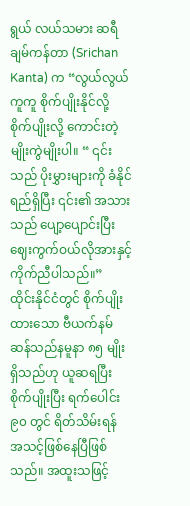ရွယ် လယ်သမား ဆရီချမ်ကန်တာ (Srichan Kanta) က “လွယ်လွယ်ကူကူ စိုက်ပျိုးနိုင်လို့ စိုက်ပျိုးလို့ ကောင်းတဲ့ မျိုးကွဲမျိုးပါ။ “ ၎င်းသည် ပိုးမွှားများကို ခံနိုင်ရည်ရှိပြီး ၎င်း၏ အသားသည် ပျော့ပျောင်းပြီး ဈေးကွက်ဝယ်လိုအားနှင့် ကိုက်ညီပါသည်။”
ထိုင်းနိုင်ငံတွင် စိုက်ပျိုးထားသော ဗီယက်နမ်ဆန်သည်နမူနာ ၈၅ မျိုးရှိသည်ဟု ယူဆရပြီး စိုက်ပျိုးပြီး ရက်ပေါင်း ၉၀ တွင် ရိတ်သိမ်းရန် အသင့်ဖြစ်နေပြီဖြစ်သည်။ အထူးသဖြင့်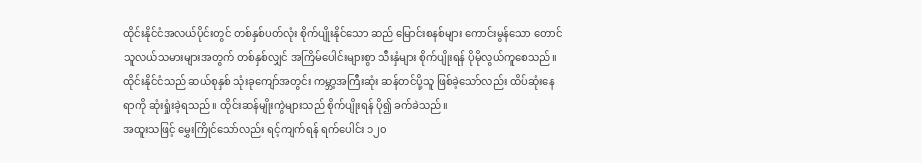ထိုင်းနိုင်ငံအလယ်ပိုင်းတွင် တစ်နှစ်ပတ်လုံး စိုက်ပျိုးနိုင်သော ဆည် မြောင်းစနစ်များ ကောင်းမွန်သော တောင်သူလယ်သမားများအတွက် တစ်နှစ်လျှင် အကြိမ်ပေါင်းများစွာ သီးနှံများ စိုက်ပျိုးရန် ပိုမိုလွယ်ကူစေသည်။ ထိုင်းနိုင်ငံသည် ဆယ်စုနှစ် သုံးခုကျော်အတွင်း ကမ္ဘာ့အကြီးဆုံး ဆန်တင်ပို့သူ ဖြစ်ခဲ့သော်လည်း ထိပ်ဆုံးနေရာကို ဆုံးရှုံးခဲ့ရသည်။ ထိုင်းဆန်မျိုးကွဲများသည် စိုက်ပျိုးရန် ပို၍ ခက်ခဲသည်။
အထူးသဖြင့် မွှေးကြိုင်သော်လည်း ရင့်ကျက်ရန် ရက်ပေါင်း ၁၂၀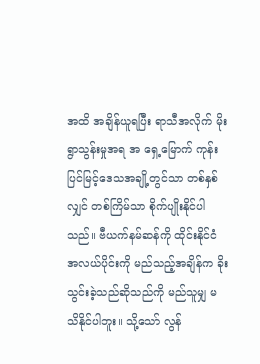အထိ အချိန်ယူရပြီး ရာသီအလိုက် မိုးရွာသွန်းမှုအရ အ ရှေ့မြောက် ကုန်းပြင်မြင့်ဒေသအချို့တွင်သာ တစ်နှစ်လျှင် တစ်ကြိမ်သာ စိုက်ပျိုးနိုင်ပါသည်။ ဗီယက်နမ်ဆန်ကို ထိုင်းနိုင်ငံ အလယ်ပိုင်းကို မည်သည့်အချိန်က ခိုးသွင်းခဲ့သည်ဆိုသည်ကို မည်သူမျှ မသိနိုင်ပါဘူး။ သို့သော် လွန်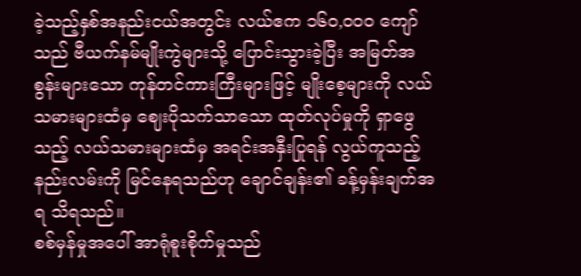ခဲ့သည့်နှစ်အနည်းငယ်အတွင်း လယ်ဧက ၁၆၀,၀၀၀ ကျော်သည် ဗီယက်နမ်မျိုးကွဲများသို့ ပြောင်းသွားခဲ့ပြီး အမြတ်အစွန်းများသော ကုန်တင်ကားကြီးများဖြင့် မျိုးစေ့များကို လယ်သမားများထံမှ ဈေးပိုသက်သာသော ထုတ်လုပ်မှုကို ရှာဖွေသည့် လယ်သမားများထံမှ အရင်းအနှီးပြုရန် လွယ်ကူသည့်နည်းလမ်းကို မြင်နေရသည်ဟု ချောင်ချန်း၏ ခန့်မှန်းချက်အရ သိရသည်။
စစ်မှန်မှုအပေါ် အာရုံစူးစိုက်မှုသည်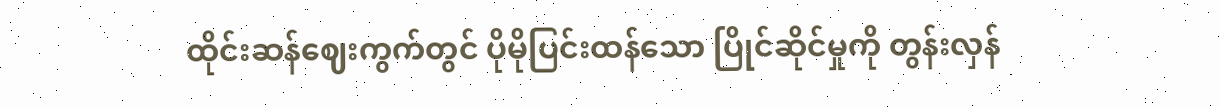ထိုင်းဆန်ဈေးကွက်တွင် ပိုမိုပြင်းထန်သော ပြိုင်ဆိုင်မှုကို တွန်းလှန်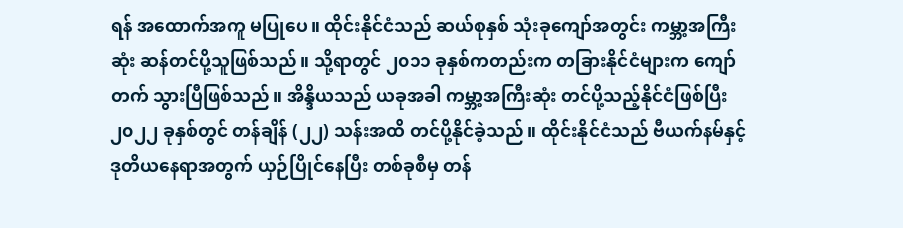ရန် အထောက်အကူ မပြုပေ။ ထိုင်းနိုင်ငံသည် ဆယ်စုနှစ် သုံးခုကျော်အတွင်း ကမ္ဘာ့အကြီးဆုံး ဆန်တင်ပို့သူဖြစ်သည်။ သို့ရာတွင် ၂၀၁၁ ခုနှစ်ကတည်းက တခြားနိုင်ငံများက ကျော်တက် သွားပြီဖြစ်သည်။ အိန္ဒိယသည် ယခုအခါ ကမ္ဘာ့အကြီးဆုံး တင်ပို့သည့်နိုင်ငံဖြစ်ပြီး ၂၀၂၂ ခုနှစ်တွင် တန်ချိန် (၂၂) သန်းအထိ တင်ပို့နိုင်ခဲ့သည်။ ထိုင်းနိုင်ငံသည် ဗီယက်နမ်နှင့် ဒုတိယနေရာအတွက် ယှဉ်ပြိုင်နေပြီး တစ်ခုစီမှ တန်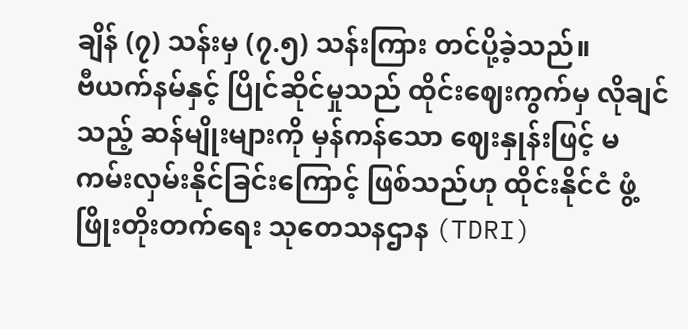ချိန် (၇) သန်းမှ (၇.၅) သန်းကြား တင်ပို့ခဲ့သည်။
ဗီယက်နမ်နှင့် ပြိုင်ဆိုင်မှုသည် ထိုင်းဈေးကွက်မှ လိုချင်သည့် ဆန်မျိုးများကို မှန်ကန်သော ဈေးနှုန်းဖြင့် မကမ်းလှမ်းနိုင်ခြင်းကြောင့် ဖြစ်သည်ဟု ထိုင်းနိုင်ငံ ဖွံ့ဖြိုးတိုးတက်ရေး သုတေသနဌာန (TDRI)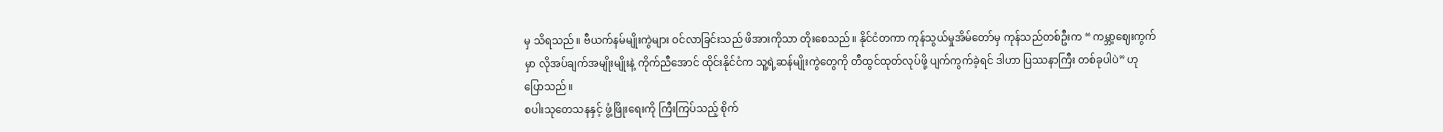မှ သိရသည်။ ဗီယက်နမ်မျိုးကွဲများ ဝင်လာခြင်းသည် ဖိအားကိုသာ တိုးစေသည်။ နိုင်ငံတကာ ကုန်သွယ်မှုအိမ်တော်မှ ကုန်သည်တစ်ဦးက “ ကမ္ဘာ့ဈေးကွက်မှာ လိုအပ်ချက်အမျိုးမျိုးနဲ့ ကိုက်ညီအောင် ထိုင်းနိုင်ငံက သူ့ရဲ့ဆန်မျိုးကွဲတွေကို တီထွင်ထုတ်လုပ်ဖို့ ပျက်ကွက်ခဲ့ရင် ဒါဟာ ပြဿနာကြီး တစ်ခုပါပဲ” ဟု ပြောသည်။
စပါးသုတေသနနှင့် ဖွံ့ဖြိုးရေးကို ကြီးကြပ်သည့် စိုက်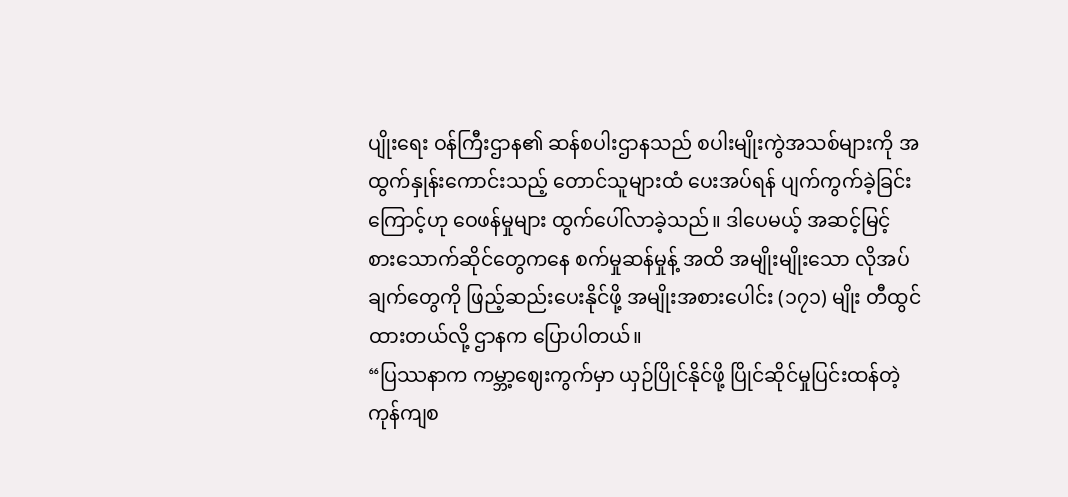ပျိုးရေး ဝန်ကြီးဌာန၏ ဆန်စပါးဌာနသည် စပါးမျိုးကွဲအသစ်များကို အထွက်နှုန်းကောင်းသည့် တောင်သူများထံ ပေးအပ်ရန် ပျက်ကွက်ခဲ့ခြင်းကြောင့်ဟု ဝေဖန်မှုများ ထွက်ပေါ်လာခဲ့သည်။ ဒါပေမယ့် အဆင့်မြင့် စားသောက်ဆိုင်တွေကနေ စက်မှုဆန်မှုန့် အထိ အမျိုးမျိုးသော လိုအပ်ချက်တွေကို ဖြည့်ဆည်းပေးနိုင်ဖို့ အမျိုးအစားပေါင်း (၁၇၁) မျိုး တီထွင်ထားတယ်လို့ ဌာနက ပြောပါတယ်။
“ပြဿနာက ကမ္ဘာ့ဈေးကွက်မှာ ယှဉ်ပြိုင်နိုင်ဖို့ ပြိုင်ဆိုင်မှုပြင်းထန်တဲ့ ကုန်ကျစ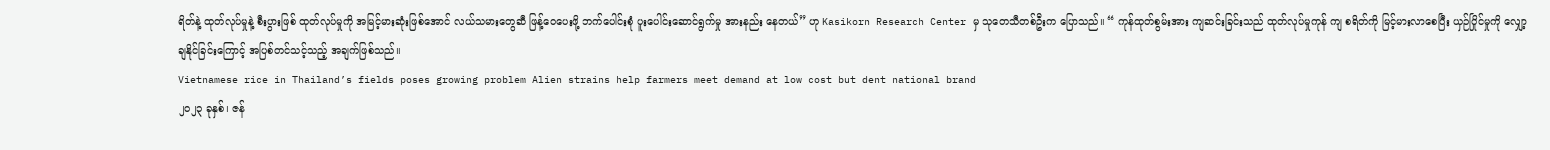ရိတ်နဲ့ ထုတ်လုပ်မှုနဲ့ စီးပွားဖြစ် ထုတ်လုပ်မှုကို အမြင့်မားဆုံးဖြစ်အောင် လယ်သမားတွေဆီ ဖြန့်ဝေပေးဖို့ ဘက်ပေါင်းစုံ ပူးပေါင်းဆောင်ရွက်မှု အားနည်း နေတယ်” ဟု Kasikorn Research Center မှ သုတေသီတစ်ဦးက ပြောသည်။ “ ကုန်ထုတ်စွမ်းအား ကျဆင်းခြင်းသည် ထုတ်လုပ်မှုကုန် ကျ စရိတ်ကို မြင့်မားလာစေပြီး ယှဉ်ပြိုင်မှုကို လျှော့ချနိုင်ခြင်းကြောင့် အပြစ်တင်သင့်သည့် အချက်ဖြစ်သည်။
Vietnamese rice in Thailand’s fields poses growing problem Alien strains help farmers meet demand at low cost but dent national brand
၂၀၂၃ ခုနှစ်၊ ဇန်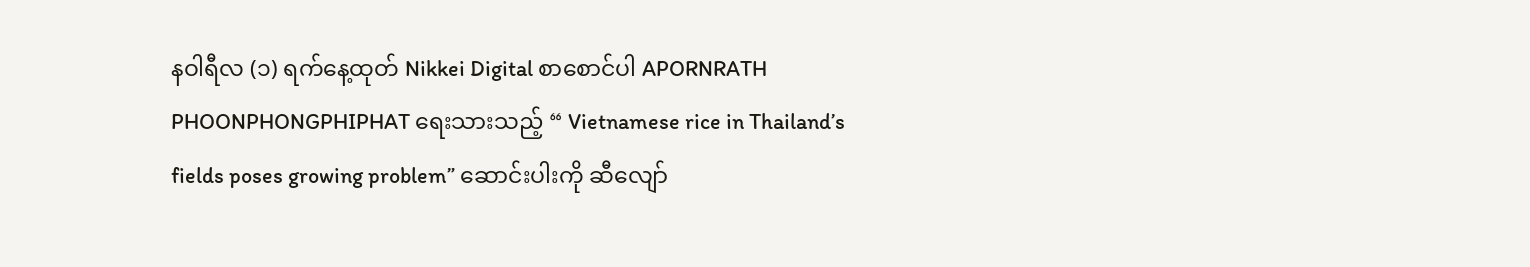နဝါရီလ (၁) ရက်နေ့ထုတ် Nikkei Digital စာစောင်ပါ APORNRATH PHOONPHONGPHIPHAT ရေးသားသည့် “ Vietnamese rice in Thailand’s fields poses growing problem” ဆောင်းပါးကို ဆီလျော်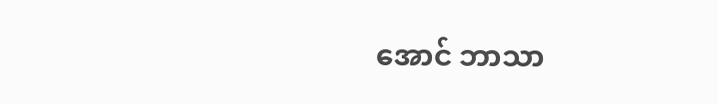အောင် ဘာသာ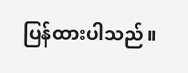ပြန်ထားပါသည်။